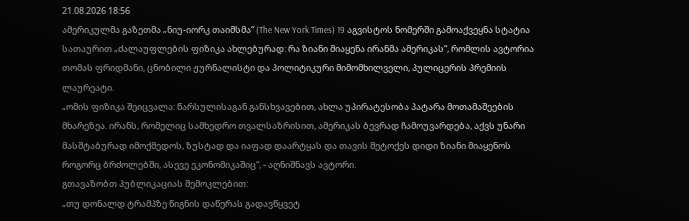21.08.2026 18:56
ამერიკულმა გაზეთმა „ნიუ-იორკ თაიმსმა“ (The New York Times) 19 აგვისტოს ნომერში გამოაქვეყნა სტატია სათაურით „ძალაუფლების ფიზიკა ახლებურად: რა ზიანი მიაყენა ირანმა ამერიკას“, რომლის ავტორია თომას ფრიდმანი, ცნობილი ჟურნალისტი და პოლიტიკური მიმომხილველი, პულიცერის პრემიის ლაურეატი.
„ომის ფიზიკა შეიცვალა: წარსულისაგან განსხვავებით, ახლა უპირატესობა პატარა მოთამაშეების მხარეზეა. ირანს, რომელიც სამხედრო თვალსაზრისით, ამერიკას ბევრად ჩამოუვარდება, აქვს უნარი მასშტაბურად იმოქმედოს, ზუსტად და იაფად დაარტყას და თავის მეტოქეს დიდი ზიანი მიაყენოს როგორც ბრძოლებში, ასევე ეკონომიკაშიც“, - აღნიშნავს ავტორი.
გთავაზობთ პუბლიკაციას შემოკლებით:
„თუ დონალდ ტრამპზე წიგნის დაწერას გადავწყვეტ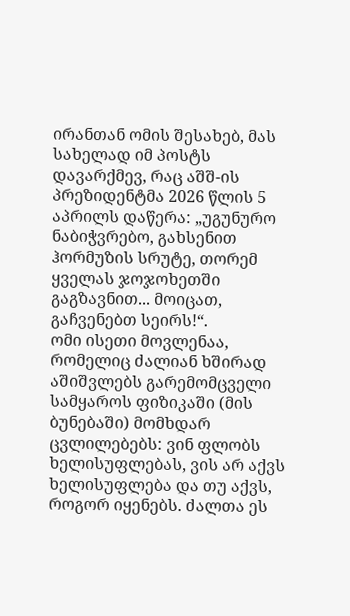ირანთან ომის შესახებ, მას სახელად იმ პოსტს დავარქმევ, რაც აშშ-ის პრეზიდენტმა 2026 წლის 5 აპრილს დაწერა: „უგუნურო ნაბიჭვრებო, გახსენით ჰორმუზის სრუტე, თორემ ყველას ჯოჯოხეთში გაგზავნით... მოიცათ, გაჩვენებთ სეირს!“.
ომი ისეთი მოვლენაა, რომელიც ძალიან ხშირად აშიშვლებს გარემომცველი სამყაროს ფიზიკაში (მის ბუნებაში) მომხდარ ცვლილებებს: ვინ ფლობს ხელისუფლებას, ვის არ აქვს ხელისუფლება და თუ აქვს, როგორ იყენებს. ძალთა ეს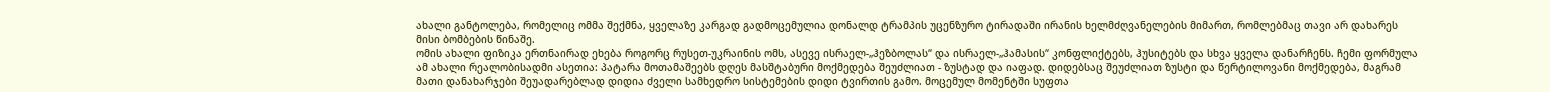ახალი განტოლება, რომელიც ომმა შექმნა, ყველაზე კარგად გადმოცემულია დონალდ ტრამპის უცენზურო ტირადაში ირანის ხელმძღვანელების მიმართ, რომლებმაც თავი არ დახარეს მისი ბომბების წინაშე.
ომის ახალი ფიზიკა ერთნაირად ეხება როგორც რუსეთ-უკრაინის ომს, ასევე ისრაელ-„ჰეზბოლას“ და ისრაელ-„ჰამასის“ კონფლიქტებს, ჰუსიტებს და სხვა ყველა დანარჩენს. ჩემი ფორმულა ამ ახალი რეალობისადმი ასეთია: პატარა მოთამაშეებს დღეს მასშტაბური მოქმედება შეუძლიათ - ზუსტად და იაფად. დიდებსაც შეუძლიათ ზუსტი და წერტილოვანი მოქმედება, მაგრამ მათი დანახარჯები შეუადარებლად დიდია ძველი სამხედრო სისტემების დიდი ტვირთის გამო. მოცემულ მომენტში სუფთა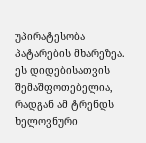უპირატესობა პატარების მხარეზეა. ეს დიდებისათვის შემაშფოთებელია, რადგან ამ ტრენდს ხელოვნური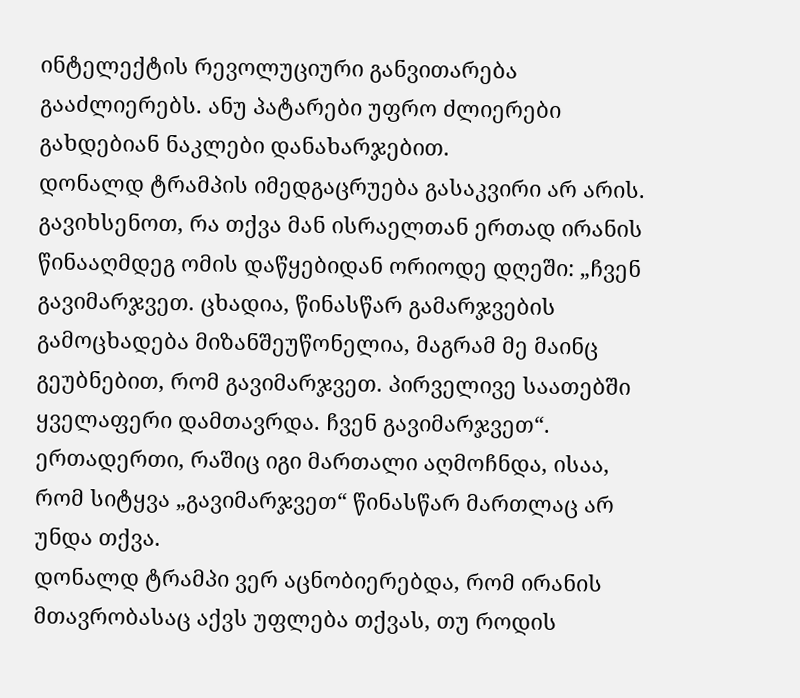ინტელექტის რევოლუციური განვითარება გააძლიერებს. ანუ პატარები უფრო ძლიერები გახდებიან ნაკლები დანახარჯებით.
დონალდ ტრამპის იმედგაცრუება გასაკვირი არ არის. გავიხსენოთ, რა თქვა მან ისრაელთან ერთად ირანის წინააღმდეგ ომის დაწყებიდან ორიოდე დღეში: „ჩვენ გავიმარჯვეთ. ცხადია, წინასწარ გამარჯვების გამოცხადება მიზანშეუწონელია, მაგრამ მე მაინც გეუბნებით, რომ გავიმარჯვეთ. პირველივე საათებში ყველაფერი დამთავრდა. ჩვენ გავიმარჯვეთ“.
ერთადერთი, რაშიც იგი მართალი აღმოჩნდა, ისაა, რომ სიტყვა „გავიმარჯვეთ“ წინასწარ მართლაც არ უნდა თქვა.
დონალდ ტრამპი ვერ აცნობიერებდა, რომ ირანის მთავრობასაც აქვს უფლება თქვას, თუ როდის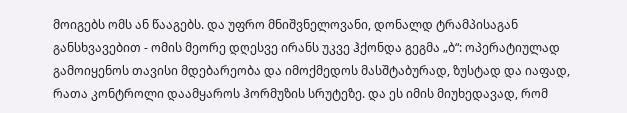მოიგებს ომს ან წააგებს. და უფრო მნიშვნელოვანი, დონალდ ტრამპისაგან განსხვავებით - ომის მეორე დღესვე ირანს უკვე ჰქონდა გეგმა „ბ“: ოპერატიულად გამოიყენოს თავისი მდებარეობა და იმოქმედოს მასშტაბურად, ზუსტად და იაფად, რათა კონტროლი დაამყაროს ჰორმუზის სრუტეზე. და ეს იმის მიუხედავად, რომ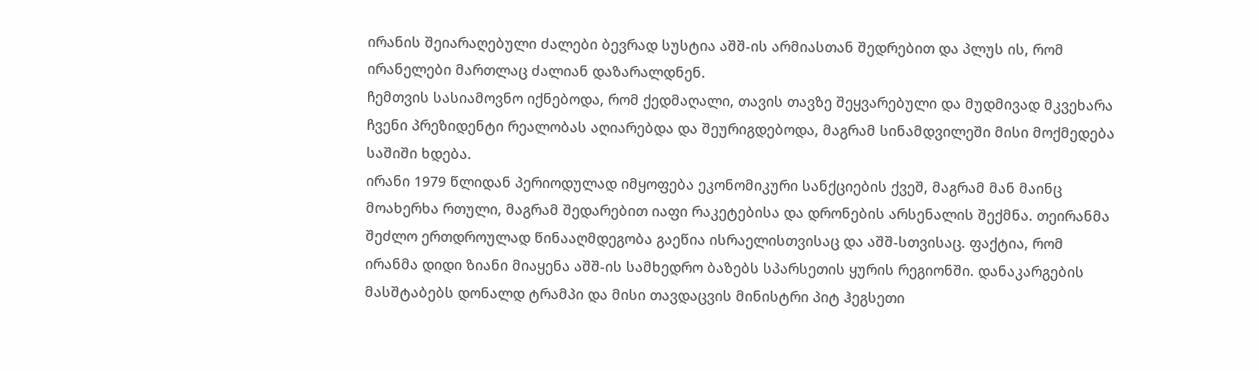ირანის შეიარაღებული ძალები ბევრად სუსტია აშშ-ის არმიასთან შედრებით და პლუს ის, რომ ირანელები მართლაც ძალიან დაზარალდნენ.
ჩემთვის სასიამოვნო იქნებოდა, რომ ქედმაღალი, თავის თავზე შეყვარებული და მუდმივად მკვეხარა ჩვენი პრეზიდენტი რეალობას აღიარებდა და შეურიგდებოდა, მაგრამ სინამდვილეში მისი მოქმედება საშიში ხდება.
ირანი 1979 წლიდან პერიოდულად იმყოფება ეკონომიკური სანქციების ქვეშ, მაგრამ მან მაინც მოახერხა რთული, მაგრამ შედარებით იაფი რაკეტებისა და დრონების არსენალის შექმნა. თეირანმა შეძლო ერთდროულად წინააღმდეგობა გაეწია ისრაელისთვისაც და აშშ-სთვისაც. ფაქტია, რომ ირანმა დიდი ზიანი მიაყენა აშშ-ის სამხედრო ბაზებს სპარსეთის ყურის რეგიონში. დანაკარგების მასშტაბებს დონალდ ტრამპი და მისი თავდაცვის მინისტრი პიტ ჰეგსეთი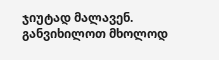ჯიუტად მალავენ.
განვიხილოთ მხოლოდ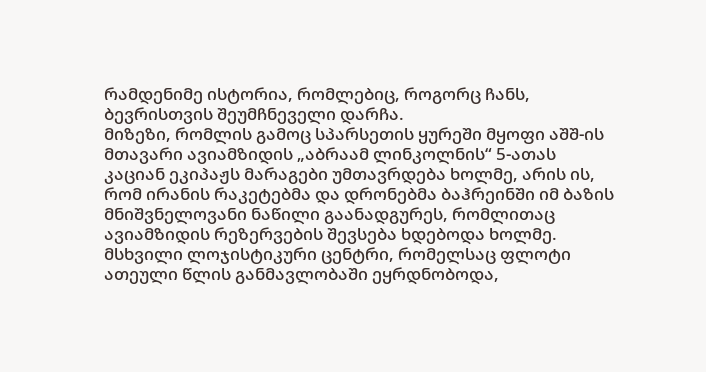რამდენიმე ისტორია, რომლებიც, როგორც ჩანს, ბევრისთვის შეუმჩნეველი დარჩა.
მიზეზი, რომლის გამოც სპარსეთის ყურეში მყოფი აშშ-ის მთავარი ავიამზიდის „აბრაამ ლინკოლნის“ 5-ათას კაციან ეკიპაჟს მარაგები უმთავრდება ხოლმე, არის ის, რომ ირანის რაკეტებმა და დრონებმა ბაჰრეინში იმ ბაზის მნიშვნელოვანი ნაწილი გაანადგურეს, რომლითაც ავიამზიდის რეზერვების შევსება ხდებოდა ხოლმე. მსხვილი ლოჯისტიკური ცენტრი, რომელსაც ფლოტი ათეული წლის განმავლობაში ეყრდნობოდა,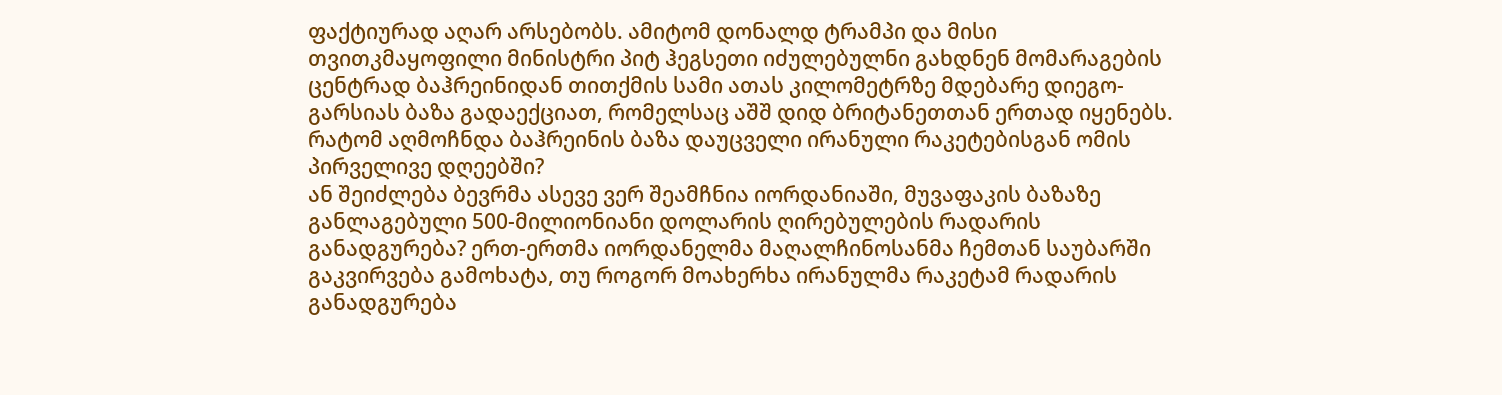ფაქტიურად აღარ არსებობს. ამიტომ დონალდ ტრამპი და მისი თვითკმაყოფილი მინისტრი პიტ ჰეგსეთი იძულებულნი გახდნენ მომარაგების ცენტრად ბაჰრეინიდან თითქმის სამი ათას კილომეტრზე მდებარე დიეგო-გარსიას ბაზა გადაექციათ, რომელსაც აშშ დიდ ბრიტანეთთან ერთად იყენებს. რატომ აღმოჩნდა ბაჰრეინის ბაზა დაუცველი ირანული რაკეტებისგან ომის პირველივე დღეებში?
ან შეიძლება ბევრმა ასევე ვერ შეამჩნია იორდანიაში, მუვაფაკის ბაზაზე განლაგებული 500-მილიონიანი დოლარის ღირებულების რადარის განადგურება? ერთ-ერთმა იორდანელმა მაღალჩინოსანმა ჩემთან საუბარში გაკვირვება გამოხატა, თუ როგორ მოახერხა ირანულმა რაკეტამ რადარის განადგურება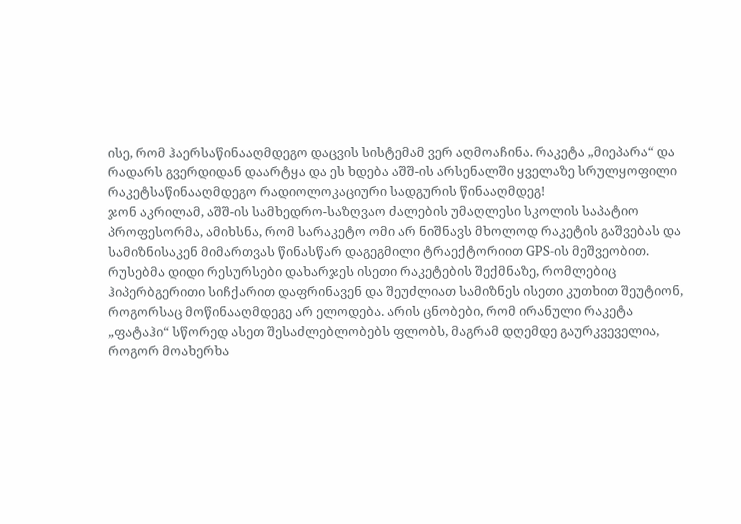ისე, რომ ჰაერსაწინააღმდეგო დაცვის სისტემამ ვერ აღმოაჩინა. რაკეტა „მიეპარა“ და რადარს გვერდიდან დაარტყა და ეს ხდება აშშ-ის არსენალში ყველაზე სრულყოფილი რაკეტსაწინააღმდეგო რადიოლოკაციური სადგურის წინააღმდეგ!
ჯონ აკრილამ, აშშ-ის სამხედრო-საზღვაო ძალების უმაღლესი სკოლის საპატიო პროფესორმა, ამიხსნა, რომ სარაკეტო ომი არ ნიშნავს მხოლოდ რაკეტის გაშვებას და სამიზნისაკენ მიმართვას წინასწარ დაგეგმილი ტრაექტორიით GPS-ის მეშვეობით. რუსებმა დიდი რესურსები დახარჯეს ისეთი რაკეტების შექმნაზე, რომლებიც ჰიპერბგერითი სიჩქარით დაფრინავენ და შეუძლიათ სამიზნეს ისეთი კუთხით შეუტიონ, როგორსაც მოწინააღმდეგე არ ელოდება. არის ცნობები, რომ ირანული რაკეტა „ფატაჰი“ სწორედ ასეთ შესაძლებლობებს ფლობს, მაგრამ დღემდე გაურკვეველია, როგორ მოახერხა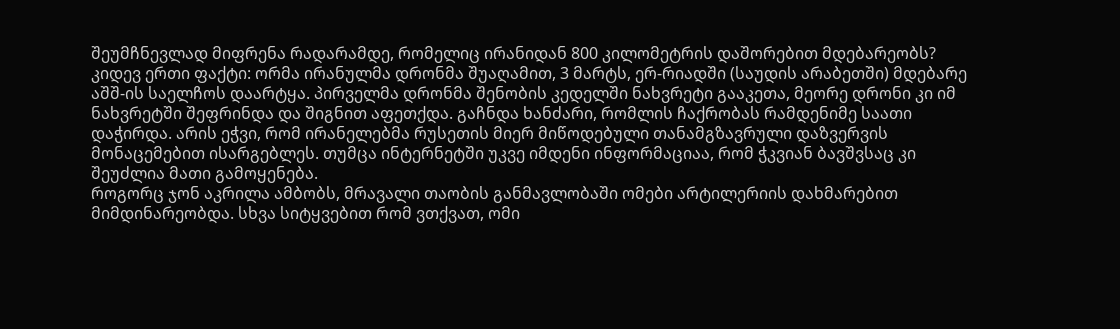შეუმჩნევლად მიფრენა რადარამდე, რომელიც ირანიდან 800 კილომეტრის დაშორებით მდებარეობს?
კიდევ ერთი ფაქტი: ორმა ირანულმა დრონმა შუაღამით, 3 მარტს, ერ-რიადში (საუდის არაბეთში) მდებარე აშშ-ის საელჩოს დაარტყა. პირველმა დრონმა შენობის კედელში ნახვრეტი გააკეთა, მეორე დრონი კი იმ ნახვრეტში შეფრინდა და შიგნით აფეთქდა. გაჩნდა ხანძარი, რომლის ჩაქრობას რამდენიმე საათი დაჭირდა. არის ეჭვი, რომ ირანელებმა რუსეთის მიერ მიწოდებული თანამგზავრული დაზვერვის მონაცემებით ისარგებლეს. თუმცა ინტერნეტში უკვე იმდენი ინფორმაციაა, რომ ჭკვიან ბავშვსაც კი შეუძლია მათი გამოყენება.
როგორც ჯონ აკრილა ამბობს, მრავალი თაობის განმავლობაში ომები არტილერიის დახმარებით მიმდინარეობდა. სხვა სიტყვებით რომ ვთქვათ, ომი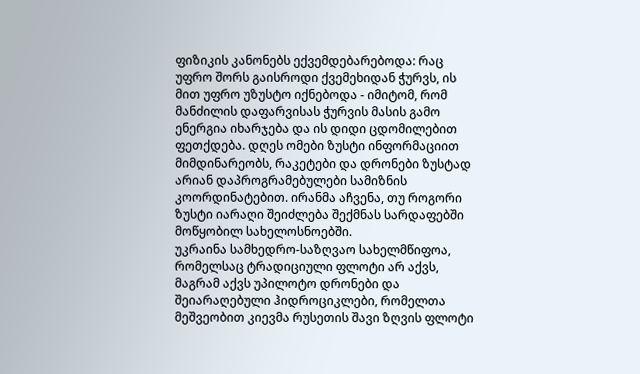ფიზიკის კანონებს ექვემდებარებოდა: რაც უფრო შორს გაისროდი ქვემეხიდან ჭურვს, ის მით უფრო უზუსტო იქნებოდა - იმიტომ, რომ მანძილის დაფარვისას ჭურვის მასის გამო ენერგია იხარჯება და ის დიდი ცდომილებით ფეთქდება. დღეს ომები ზუსტი ინფორმაციით მიმდინარეობს, რაკეტები და დრონები ზუსტად არიან დაპროგრამებულები სამიზნის კოორდინატებით. ირანმა აჩვენა, თუ როგორი ზუსტი იარაღი შეიძლება შექმნას სარდაფებში მოწყობილ სახელოსნოებში.
უკრაინა სამხედრო-საზღვაო სახელმწიფოა, რომელსაც ტრადიციული ფლოტი არ აქვს, მაგრამ აქვს უპილოტო დრონები და შეიარაღებული ჰიდროციკლები, რომელთა მეშვეობით კიევმა რუსეთის შავი ზღვის ფლოტი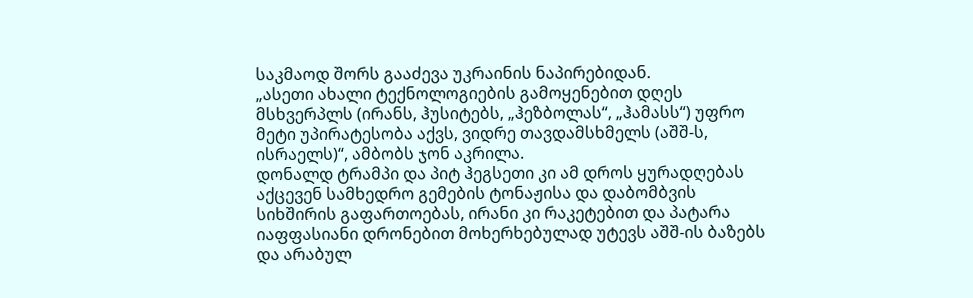საკმაოდ შორს გააძევა უკრაინის ნაპირებიდან.
„ასეთი ახალი ტექნოლოგიების გამოყენებით დღეს მსხვერპლს (ირანს, ჰუსიტებს, „ჰეზბოლას“, „ჰამასს“) უფრო მეტი უპირატესობა აქვს, ვიდრე თავდამსხმელს (აშშ-ს, ისრაელს)“, ამბობს ჯონ აკრილა.
დონალდ ტრამპი და პიტ ჰეგსეთი კი ამ დროს ყურადღებას აქცევენ სამხედრო გემების ტონაჟისა და დაბომბვის სიხშირის გაფართოებას, ირანი კი რაკეტებით და პატარა იაფფასიანი დრონებით მოხერხებულად უტევს აშშ-ის ბაზებს და არაბულ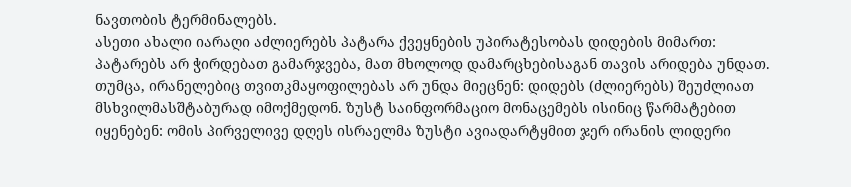ნავთობის ტერმინალებს.
ასეთი ახალი იარაღი აძლიერებს პატარა ქვეყნების უპირატესობას დიდების მიმართ: პატარებს არ ჭირდებათ გამარჯვება, მათ მხოლოდ დამარცხებისაგან თავის არიდება უნდათ.
თუმცა, ირანელებიც თვითკმაყოფილებას არ უნდა მიეცნენ: დიდებს (ძლიერებს) შეუძლიათ მსხვილმასშტაბურად იმოქმედონ. ზუსტ საინფორმაციო მონაცემებს ისინიც წარმატებით იყენებენ: ომის პირველივე დღეს ისრაელმა ზუსტი ავიადარტყმით ჯერ ირანის ლიდერი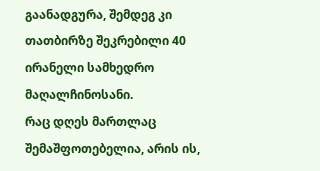გაანადგურა, შემდეგ კი თათბირზე შეკრებილი 40 ირანელი სამხედრო მაღალჩინოსანი.
რაც დღეს მართლაც შემაშფოთებელია, არის ის,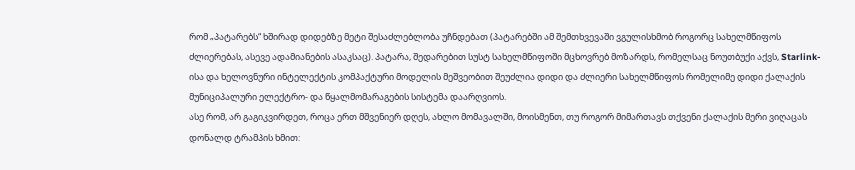რომ „პატარებს“ ხშირად დიდებზე მეტი შესაძლებლობა უჩნდებათ (პატარებში ამ შემთხვევაში ვგულისხმობ როგორც სახელმწიფოს ძლიერებას, ასევე ადამიანების ასაკსაც). პატარა, შედარებით სუსტ სახელმწიფოში მცხოვრებ მოზარდს, რომელსაც ნოუთბუქი აქვს, Starlink-ისა და ხელოვნური ინტელექტის კომპაქტური მოდელის მეშვეობით შეუძლია დიდი და ძლიერი სახელმწიფოს რომელიმე დიდი ქალაქის მუნიციპალური ელექტრო- და წყალმომარაგების სისტემა დაარღვიოს.
ასე რომ, არ გაგიკვირდეთ, როცა ერთ მშვენიერ დღეს, ახლო მომავალში, მოისმენთ, თუ როგორ მიმართავს თქვენი ქალაქის მერი ვიღაცას დონალდ ტრამპის ხმით: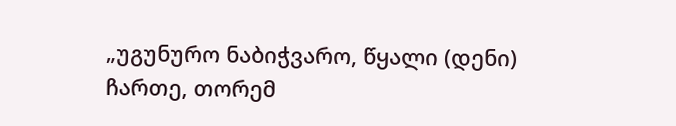„უგუნურო ნაბიჭვარო, წყალი (დენი) ჩართე, თორემ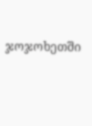ჯოჯოხეთში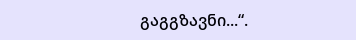გაგგზავნი...“.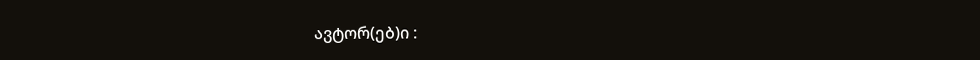ავტორ(ებ)ი :